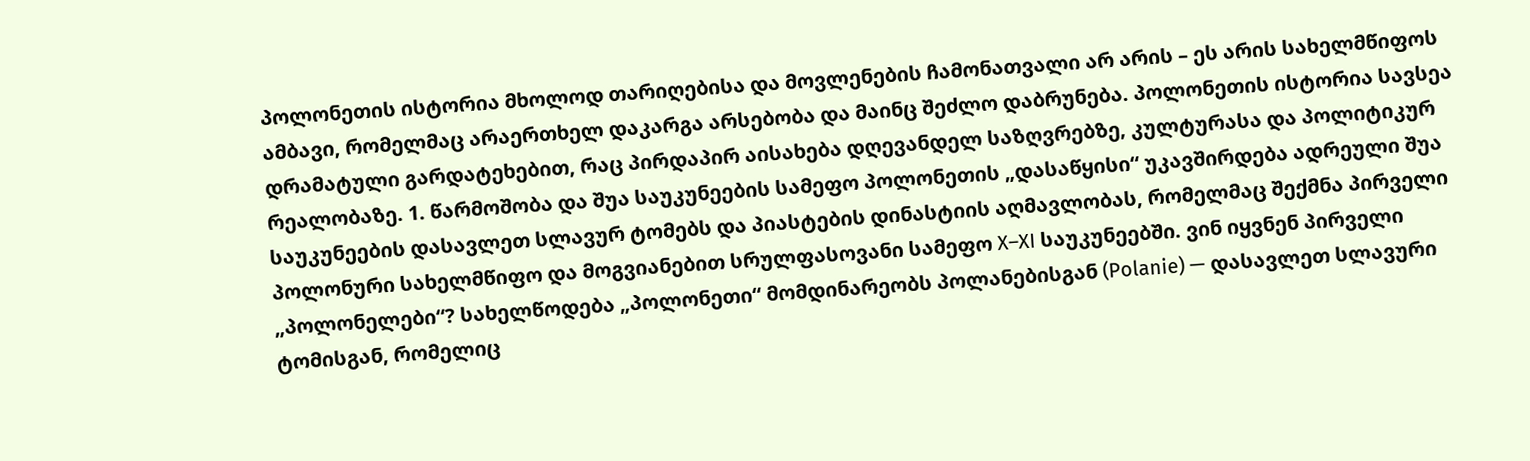პოლონეთის ისტორია მხოლოდ თარიღებისა და მოვლენების ჩამონათვალი არ არის – ეს არის სახელმწიფოს ამბავი, რომელმაც არაერთხელ დაკარგა არსებობა და მაინც შეძლო დაბრუნება. პოლონეთის ისტორია სავსეა დრამატული გარდატეხებით, რაც პირდაპირ აისახება დღევანდელ საზღვრებზე, კულტურასა და პოლიტიკურ რეალობაზე. 1. წარმოშობა და შუა საუკუნეების სამეფო პოლონეთის „დასაწყისი“ უკავშირდება ადრეული შუა საუკუნეების დასავლეთ სლავურ ტომებს და პიასტების დინასტიის აღმავლობას, რომელმაც შექმნა პირველი პოლონური სახელმწიფო და მოგვიანებით სრულფასოვანი სამეფო X–XI საუკუნეებში. ვინ იყვნენ პირველი „პოლონელები“? სახელწოდება „პოლონეთი“ მომდინარეობს პოლანებისგან (Polanie) — დასავლეთ სლავური ტომისგან, რომელიც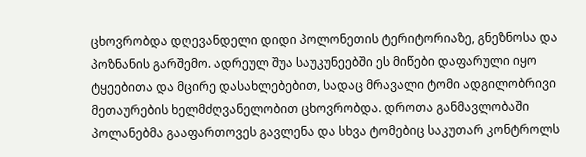ცხოვრობდა დღევანდელი დიდი პოლონეთის ტერიტორიაზე, გნეზნოსა და პოზნანის გარშემო. ადრეულ შუა საუკუნეებში ეს მიწები დაფარული იყო ტყეებითა და მცირე დასახლებებით, სადაც მრავალი ტომი ადგილობრივი მეთაურების ხელმძღვანელობით ცხოვრობდა. დროთა განმავლობაში პოლანებმა გააფართოვეს გავლენა და სხვა ტომებიც საკუთარ კონტროლს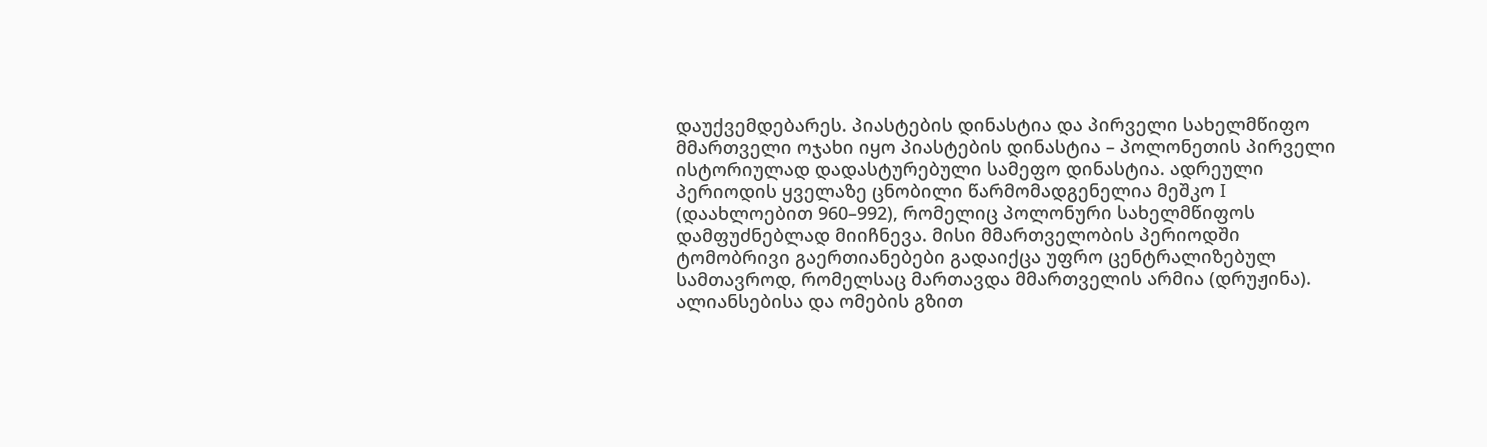დაუქვემდებარეს. პიასტების დინასტია და პირველი სახელმწიფო მმართველი ოჯახი იყო პიასტების დინასტია – პოლონეთის პირველი ისტორიულად დადასტურებული სამეფო დინასტია. ადრეული პერიოდის ყველაზე ცნობილი წარმომადგენელია მეშკო I (დაახლოებით 960–992), რომელიც პოლონური სახელმწიფოს დამფუძნებლად მიიჩნევა. მისი მმართველობის პერიოდში ტომობრივი გაერთიანებები გადაიქცა უფრო ცენტრალიზებულ სამთავროდ, რომელსაც მართავდა მმართველის არმია (დრუჟინა). ალიანსებისა და ომების გზით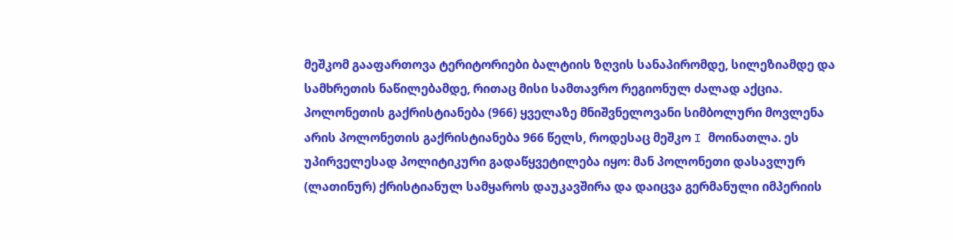მეშკომ გააფართოვა ტერიტორიები ბალტიის ზღვის სანაპირომდე, სილეზიამდე და სამხრეთის ნაწილებამდე, რითაც მისი სამთავრო რეგიონულ ძალად აქცია. პოლონეთის გაქრისტიანება (966) ყველაზე მნიშვნელოვანი სიმბოლური მოვლენა არის პოლონეთის გაქრისტიანება 966 წელს, როდესაც მეშკო I მოინათლა. ეს უპირველესად პოლიტიკური გადაწყვეტილება იყო: მან პოლონეთი დასავლურ (ლათინურ) ქრისტიანულ სამყაროს დაუკავშირა და დაიცვა გერმანული იმპერიის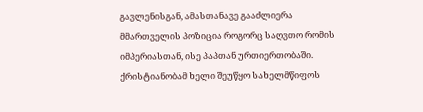გავლენისგან, ამასთანავე გააძლიერა მმართველის პოზიცია როგორც საღვთო რომის იმპერიასთან, ისე პაპთან ურთიერთობაში. ქრისტიანობამ ხელი შეუწყო სახელმწიფოს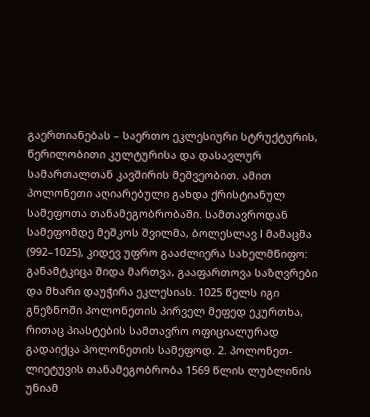გაერთიანებას – საერთო ეკლესიური სტრუქტურის, წერილობითი კულტურისა და დასავლურ სამართალთან კავშირის მეშვეობით. ამით პოლონეთი აღიარებული გახდა ქრისტიანულ სამეფოთა თანამეგობრობაში. სამთავროდან სამეფომდე მეშკოს შვილმა, ბოლესლავ I მამაცმა (992–1025), კიდევ უფრო გააძლიერა სახელმწიფო: განამტკიცა შიდა მართვა, გააფართოვა საზღვრები და მხარი დაუჭირა ეკლესიას. 1025 წელს იგი გნეზნოში პოლონეთის პირველ მეფედ ეკურთხა, რითაც პიასტების სამთავრო ოფიციალურად გადაიქცა პოლონეთის სამეფოდ. 2. პოლონეთ-ლიეტუვის თანამეგობრობა 1569 წლის ლუბლინის უნიამ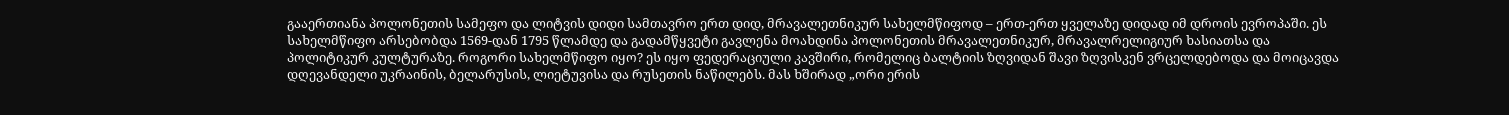გააერთიანა პოლონეთის სამეფო და ლიტვის დიდი სამთავრო ერთ დიდ, მრავალეთნიკურ სახელმწიფოდ – ერთ-ერთ ყველაზე დიდად იმ დროის ევროპაში. ეს სახელმწიფო არსებობდა 1569-დან 1795 წლამდე და გადამწყვეტი გავლენა მოახდინა პოლონეთის მრავალეთნიკურ, მრავალრელიგიურ ხასიათსა და პოლიტიკურ კულტურაზე. როგორი სახელმწიფო იყო? ეს იყო ფედერაციული კავშირი, რომელიც ბალტიის ზღვიდან შავი ზღვისკენ ვრცელდებოდა და მოიცავდა დღევანდელი უკრაინის, ბელარუსის, ლიეტუვისა და რუსეთის ნაწილებს. მას ხშირად „ორი ერის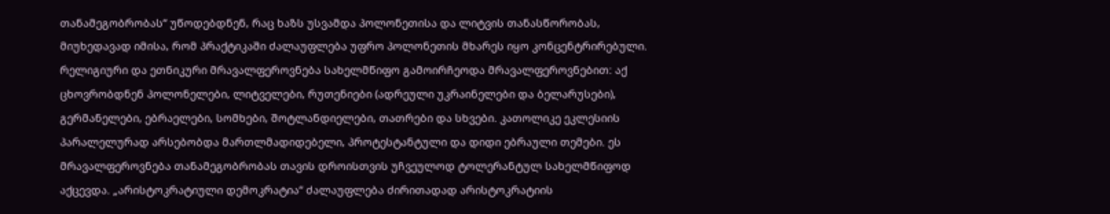თანამეგობრობას“ უწოდებდნენ, რაც ხაზს უსვამდა პოლონეთისა და ლიტვის თანასწორობას, მიუხედავად იმისა, რომ პრაქტიკაში ძალაუფლება უფრო პოლონეთის მხარეს იყო კონცენტრირებული. რელიგიური და ეთნიკური მრავალფეროვნება სახელმწიფო გამოირჩეოდა მრავალფეროვნებით: აქ ცხოვრობდნენ პოლონელები, ლიტველები, რუთენიები (ადრეული უკრაინელები და ბელარუსები), გერმანელები, ებრაელები, სომხები, შოტლანდიელები, თათრები და სხვები. კათოლიკე ეკლესიის პარალელურად არსებობდა მართლმადიდებელი, პროტესტანტული და დიდი ებრაული თემები. ეს მრავალფეროვნება თანამეგობრობას თავის დროისთვის უჩვეულოდ ტოლერანტულ სახელმწიფოდ აქცევდა. „არისტოკრატიული დემოკრატია“ ძალაუფლება ძირითადად არისტოკრატიის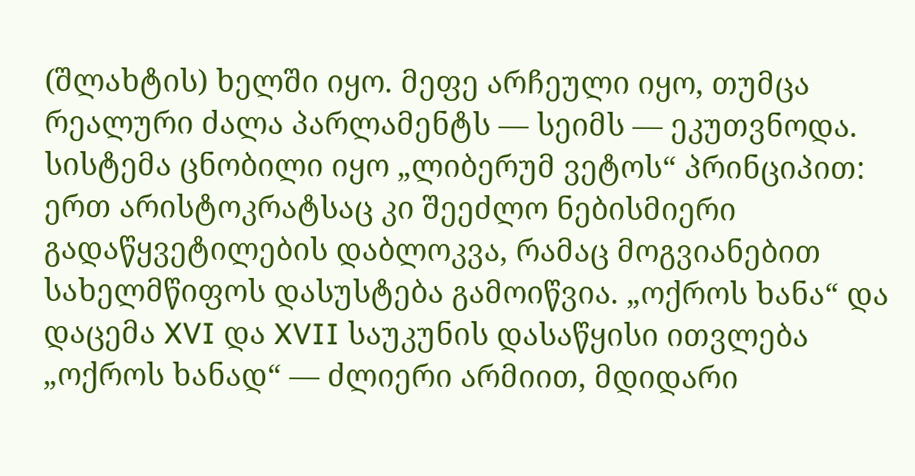(შლახტის) ხელში იყო. მეფე არჩეული იყო, თუმცა რეალური ძალა პარლამენტს — სეიმს — ეკუთვნოდა. სისტემა ცნობილი იყო „ლიბერუმ ვეტოს“ პრინციპით: ერთ არისტოკრატსაც კი შეეძლო ნებისმიერი გადაწყვეტილების დაბლოკვა, რამაც მოგვიანებით სახელმწიფოს დასუსტება გამოიწვია. „ოქროს ხანა“ და დაცემა XVI და XVII საუკუნის დასაწყისი ითვლება „ოქროს ხანად“ — ძლიერი არმიით, მდიდარი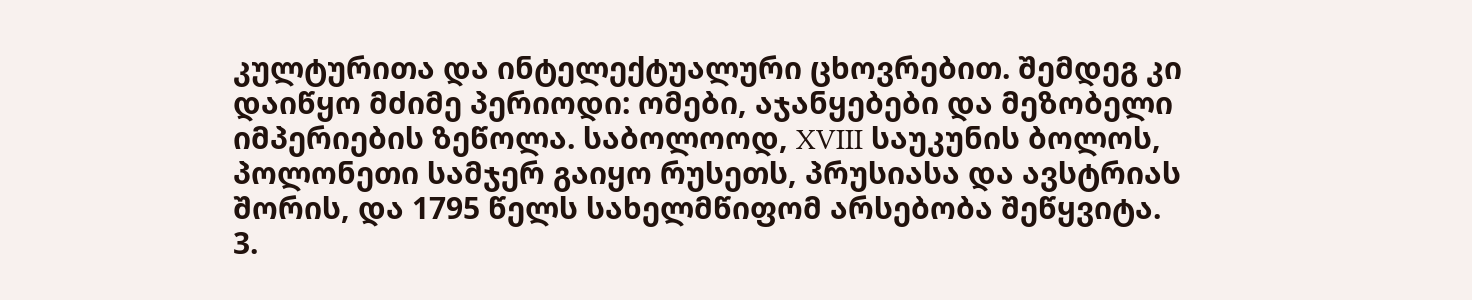კულტურითა და ინტელექტუალური ცხოვრებით. შემდეგ კი დაიწყო მძიმე პერიოდი: ომები, აჯანყებები და მეზობელი იმპერიების ზეწოლა. საბოლოოდ, XVIII საუკუნის ბოლოს, პოლონეთი სამჯერ გაიყო რუსეთს, პრუსიასა და ავსტრიას შორის, და 1795 წელს სახელმწიფომ არსებობა შეწყვიტა. 3.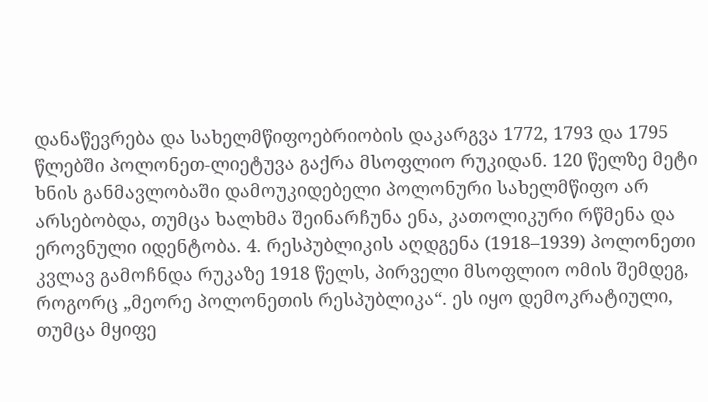დანაწევრება და სახელმწიფოებრიობის დაკარგვა 1772, 1793 და 1795 წლებში პოლონეთ-ლიეტუვა გაქრა მსოფლიო რუკიდან. 120 წელზე მეტი ხნის განმავლობაში დამოუკიდებელი პოლონური სახელმწიფო არ არსებობდა, თუმცა ხალხმა შეინარჩუნა ენა, კათოლიკური რწმენა და ეროვნული იდენტობა. 4. რესპუბლიკის აღდგენა (1918–1939) პოლონეთი კვლავ გამოჩნდა რუკაზე 1918 წელს, პირველი მსოფლიო ომის შემდეგ, როგორც „მეორე პოლონეთის რესპუბლიკა“. ეს იყო დემოკრატიული, თუმცა მყიფე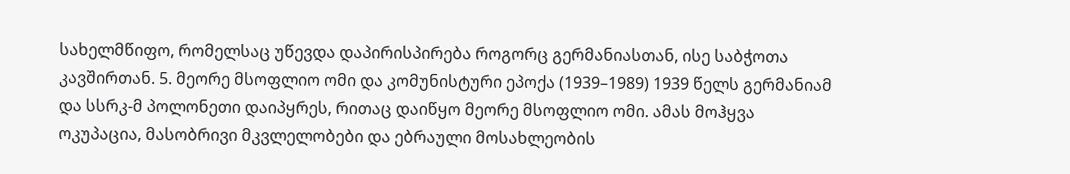სახელმწიფო, რომელსაც უწევდა დაპირისპირება როგორც გერმანიასთან, ისე საბჭოთა კავშირთან. 5. მეორე მსოფლიო ომი და კომუნისტური ეპოქა (1939–1989) 1939 წელს გერმანიამ და სსრკ-მ პოლონეთი დაიპყრეს, რითაც დაიწყო მეორე მსოფლიო ომი. ამას მოჰყვა ოკუპაცია, მასობრივი მკვლელობები და ებრაული მოსახლეობის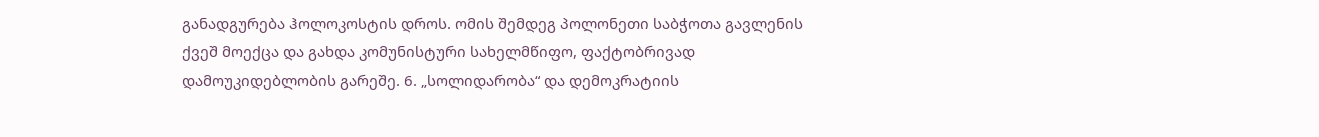განადგურება ჰოლოკოსტის დროს. ომის შემდეგ პოლონეთი საბჭოთა გავლენის ქვეშ მოექცა და გახდა კომუნისტური სახელმწიფო, ფაქტობრივად დამოუკიდებლობის გარეშე. 6. „სოლიდარობა“ და დემოკრატიის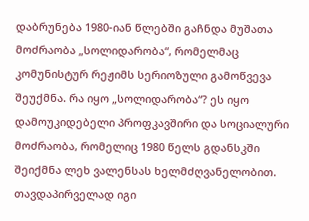დაბრუნება 1980-იან წლებში გაჩნდა მუშათა მოძრაობა „სოლიდარობა“, რომელმაც კომუნისტურ რეჟიმს სერიოზული გამოწვევა შეუქმნა. რა იყო „სოლიდარობა“? ეს იყო დამოუკიდებელი პროფკავშირი და სოციალური მოძრაობა, რომელიც 1980 წელს გდანსკში შეიქმნა ლეხ ვალენსას ხელმძღვანელობით. თავდაპირველად იგი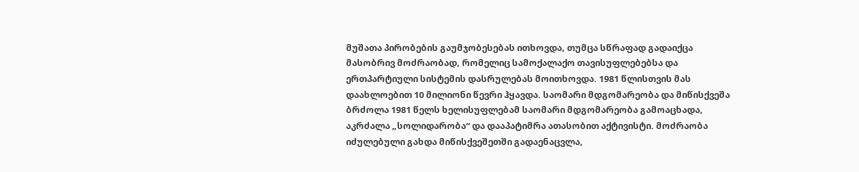მუშათა პირობების გაუმჯობესებას ითხოვდა, თუმცა სწრაფად გადაიქცა მასობრივ მოძრაობად, რომელიც სამოქალაქო თავისუფლებებსა და ერთპარტიული სისტემის დასრულებას მოითხოვდა. 1981 წლისთვის მას დაახლოებით 10 მილიონი წევრი ჰყავდა. საომარი მდგომარეობა და მიწისქვეშა ბრძოლა 1981 წელს ხელისუფლებამ საომარი მდგომარეობა გამოაცხადა, აკრძალა „სოლიდარობა“ და დააპატიმრა ათასობით აქტივისტი. მოძრაობა იძულებული გახდა მიწისქვეშეთში გადაენაცვლა,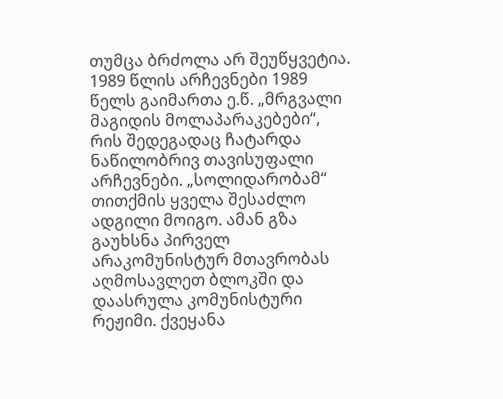თუმცა ბრძოლა არ შეუწყვეტია. 1989 წლის არჩევნები 1989 წელს გაიმართა ე.წ. „მრგვალი მაგიდის მოლაპარაკებები“, რის შედეგადაც ჩატარდა ნაწილობრივ თავისუფალი არჩევნები. „სოლიდარობამ“ თითქმის ყველა შესაძლო ადგილი მოიგო. ამან გზა გაუხსნა პირველ არაკომუნისტურ მთავრობას აღმოსავლეთ ბლოკში და დაასრულა კომუნისტური რეჟიმი. ქვეყანა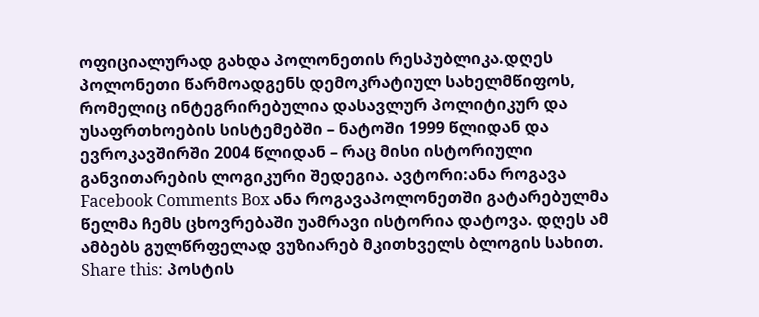ოფიციალურად გახდა პოლონეთის რესპუბლიკა.დღეს პოლონეთი წარმოადგენს დემოკრატიულ სახელმწიფოს, რომელიც ინტეგრირებულია დასავლურ პოლიტიკურ და უსაფრთხოების სისტემებში – ნატოში 1999 წლიდან და ევროკავშირში 2004 წლიდან – რაც მისი ისტორიული განვითარების ლოგიკური შედეგია. ავტორი:ანა როგავა Facebook Comments Box ანა როგავაპოლონეთში გატარებულმა წელმა ჩემს ცხოვრებაში უამრავი ისტორია დატოვა. დღეს ამ ამბებს გულწრფელად ვუზიარებ მკითხველს ბლოგის სახით. Share this: პოსტის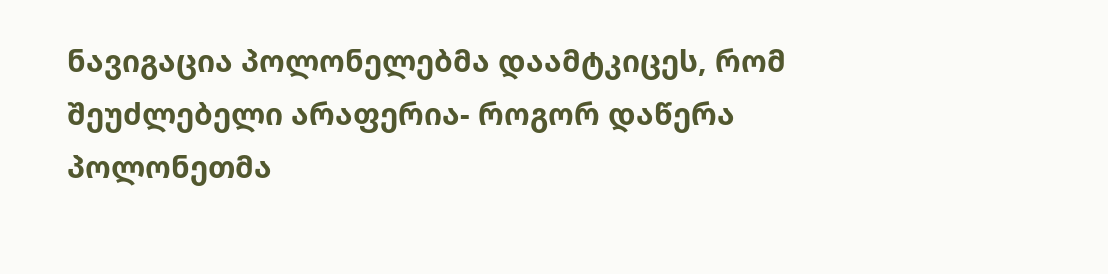ნავიგაცია პოლონელებმა დაამტკიცეს, რომ შეუძლებელი არაფერია- როგორ დაწერა პოლონეთმა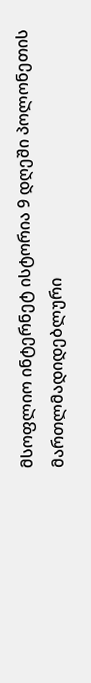მსოფლიო ინტერნეტ ისტორია 9 დღეში პოლონეთის მართლმადიდებლური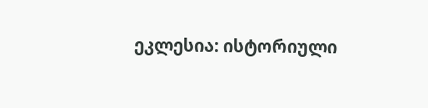ეკლესია: ისტორიული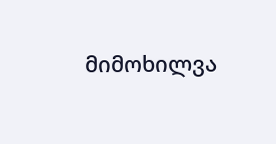მიმოხილვა